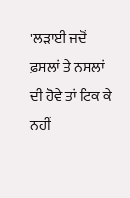'ਲੜਾਈ ਜਦੋਂ ਫ਼ਸਲਾਂ ਤੇ ਨਸਲਾਂ ਦੀ ਹੋਵੇ ਤਾਂ ਟਿਕ ਕੇ ਨਹੀਂ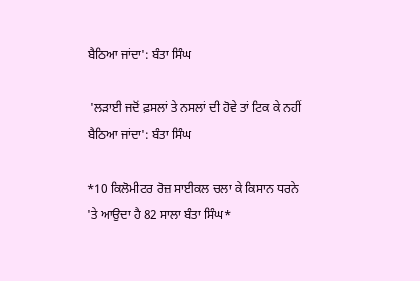ਬੈਠਿਆ ਜਾਂਦਾ': ਬੰਤਾ ਸਿੰਘ

 'ਲੜਾਈ ਜਦੋਂ ਫ਼ਸਲਾਂ ਤੇ ਨਸਲਾਂ ਦੀ ਹੋਵੇ ਤਾਂ ਟਿਕ ਕੇ ਨਹੀਂ ਬੈਠਿਆ ਜਾਂਦਾ': ਬੰਤਾ ਸਿੰਘ

*10 ਕਿਲੋਮੀਟਰ ਰੋਜ਼ ਸਾਈਕਲ ਚਲਾ ਕੇ ਕਿਸਾਨ ਧਰਨੇ 'ਤੇ ਆਉਦਾ ਹੈ 82 ਸਾਲਾ ਬੰਤਾ ਸਿੰਘ*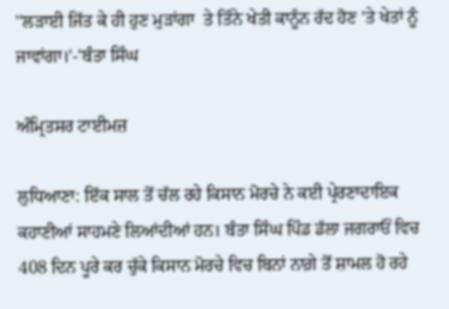''ਲੜਾਈ ਜਿੱਤ ਕੇ ਹੀ ਹੁਣ ਮੁੜਾਂਗਾ  ਤੇ ਤਿੰਨੇ ਖੇਤੀ ਕਾਨੂੰਨ ਰੱਦ ਹੋਣ 'ਤੇ ਖੇਤਾਂ ਨੂੰ ਜਾਵਾਂਗਾ।'-'ਬੰਤਾ ਸਿੰਘ

ਅੰਮ੍ਰਿਤਸਰ ਟਾਈਮਜ਼

ਲੁਧਿਆਣਾ: ਇੱਕ ਸਾਲ ਤੋਂ ਚੱਲ ਰਹੇ ਕਿਸਾਨ ਮੋਰਚੇ ਨੇ ਕਈ ਪ੍ਰੇਰਣਾਦਾਇਕ ਕਹਾਣੀਆਂ ਸਾਹਮਣੇ ਲਿਆਂਦੀਆਂ ਹਨ। ਬੰਤਾ ਸਿੰਘ ਪਿੰਡ ਡੱਲਾ ਜਗਰਾਓਂ ਵਿਚ 408 ਦਿਨ ਪੂਰੇ ਕਰ ਚੁੱਕੇ ਕਿਸਾਨ ਮੋਰਚੇ ਵਿਚ ਬਿਨਾਂ ਨਾਗ਼ੇ ਤੋਂ ਸ਼ਾਮਲ ਹੋ ਰਹੇ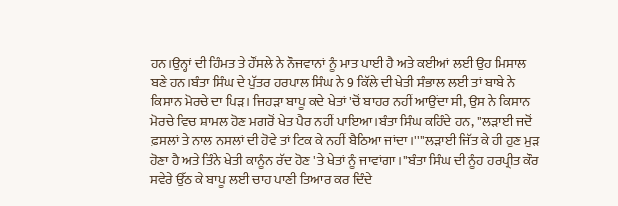ਹਨ।ਉਨ੍ਹਾਂ ਦੀ ਹਿੰਮਤ ਤੇ ਹੌਂਸਲੇ ਨੇ ਨੌਜਵਾਨਾਂ ਨੂੰ ਮਾਤ ਪਾਈ ਹੈ ਅਤੇ ਕਈਆਂ ਲਈ ਉਹ ਮਿਸਾਲ ਬਣੇ ਹਨ।ਬੰਤਾ ਸਿੰਘ ਦੇ ਪੁੱਤਰ ਹਰਪਾਲ ਸਿੰਘ ਨੇ 9 ਕਿੱਲੇ ਦੀ ਖੇਤੀ ਸੰਭਾਲ ਲਈ ਤਾਂ ਬਾਬੇ ਨੇ ਕਿਸਾਨ ਮੋਰਚੇ ਦਾ ਪਿੜ। ਜਿਹੜਾ ਬਾਪੂ ਕਦੇ ਖੇਤਾਂ 'ਚੋਂ ਬਾਹਰ ਨਹੀਂ ਆਉਂਦਾ ਸੀ, ਉਸ ਨੇ ਕਿਸਾਨ ਮੋਰਚੇ ਵਿਚ ਸ਼ਾਮਲ ਹੋਣ ਮਗਰੋਂ ਖੇਤ ਪੈਰ ਨਹੀਂ ਪਾਇਆ।ਬੰਤਾ ਸਿੰਘ ਕਹਿੰਦੇ ਹਨ, ''ਲੜਾਈ ਜਦੋਂ ਫ਼ਸਲਾਂ ਤੇ ਨਾਲ ਨਸਲਾਂ ਦੀ ਹੋਵੇ ਤਾਂ ਟਿਕ ਕੇ ਨਹੀਂ ਬੈਠਿਆ ਜਾਂਦਾ।''''ਲੜਾਈ ਜਿੱਤ ਕੇ ਹੀ ਹੁਣ ਮੁੜ ਹੋਣਾ ਹੈ ਅਤੇ ਤਿੰਨੇ ਖੇਤੀ ਕਾਨੂੰਨ ਰੱਦ ਹੋਣ 'ਤੇ ਖੇਤਾਂ ਨੂੰ ਜਾਵਾਂਗਾ।''ਬੰਤਾ ਸਿੰਘ ਦੀ ਨੂੰਹ ਹਰਪ੍ਰੀਤ ਕੌਰ ਸਵੇਰੇ ਉੱਠ ਕੇ ਬਾਪੂ ਲਈ ਚਾਹ ਪਾਣੀ ਤਿਆਰ ਕਰ ਦਿੰਦੇ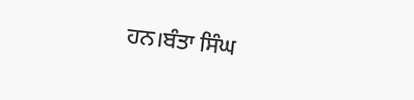ਹਨ।ਬੰਤਾ ਸਿੰਘ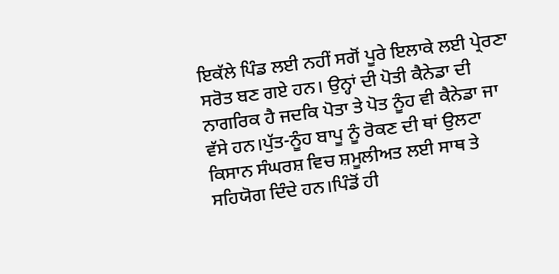ਇਕੱਲੇ ਪਿੰਡ ਲਈ ਨਹੀਂ ਸਗੋਂ ਪੂਰੇ ਇਲਾਕੇ ਲਈ ਪ੍ਰੇਰਣਾ ਸਰੋਤ ਬਣ ਗਏ ਹਨ। ਉਨ੍ਹਾਂ ਦੀ ਪੋਤੀ ਕੈਨੇਡਾ ਦੀ ਨਾਗਰਿਕ ਹੈ ਜਦਕਿ ਪੋਤਾ ਤੇ ਪੋਤ ਨੂੰਹ ਵੀ ਕੈਨੇਡਾ ਜਾ ਵੱਸੇ ਹਨ।ਪੁੱਤ-ਨੂੰਹ ਬਾਪੂ ਨੂੰ ਰੋਕਣ ਦੀ ਥਾਂ ਉਲਟਾ ਕਿਸਾਨ ਸੰਘਰਸ਼ ਵਿਚ ਸ਼ਮੂਲੀਅਤ ਲਈ ਸਾਥ ਤੇ ਸਹਿਯੋਗ ਦਿੰਦੇ ਹਨ।ਪਿੰਡੋਂ ਹੀ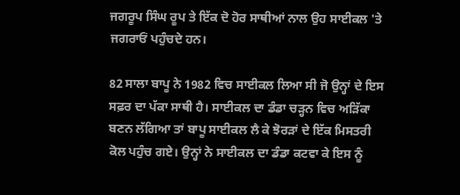ਜਗਰੂਪ ਸਿੰਘ ਰੂਪ ਤੇ ਇੱਕ ਦੋ ਹੋਰ ਸਾਥੀਆਂ ਨਾਲ ਉਹ ਸਾਈਕਲ 'ਤੇ ਜਗਰਾਓਂ ਪਹੁੰਚਦੇ ਹਨ।

82 ਸਾਲਾ ਬਾਪੂ ਨੇ 1982 ਵਿਚ ਸਾਈਕਲ ਲਿਆ ਸੀ ਜੋ ਉਨ੍ਹਾਂ ਦੇ ਇਸ ਸਫ਼ਰ ਦਾ ਪੱਕਾ ਸਾਥੀ ਹੈ। ਸਾਈਕਲ ਦਾ ਡੰਡਾ ਚੜ੍ਹਨ ਵਿਚ ਅੜਿੱਕਾ ਬਣਨ ਲੱਗਿਆ ਤਾਂ ਬਾਪੂ ਸਾਈਕਲ ਲੈ ਕੇ ਝੋਰੜਾਂ ਦੇ ਇੱਕ ਮਿਸਤਰੀ ਕੋਲ ਪਹੁੰਚ ਗਏ। ਉਨ੍ਹਾਂ ਨੇ ਸਾਈਕਲ ਦਾ ਡੰਡਾ ਕਟਵਾ ਕੇ ਇਸ ਨੂੰ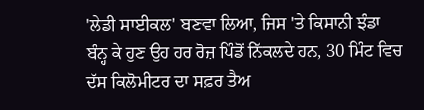'ਲੇਡੀ ਸਾਈਕਲ' ਬਣਵਾ ਲਿਆ, ਜਿਸ 'ਤੇ ਕਿਸਾਨੀ ਝੰਡਾ ਬੰਨ੍ਹ ਕੇ ਹੁਣ ਉਹ ਹਰ ਰੋਜ਼ ਪਿੰਡੋਂ ਨਿੱਕਲਦੇ ਹਨ, 30 ਮਿੰਟ ਵਿਚ ਦੱਸ ਕਿਲੋਮੀਟਰ ਦਾ ਸਫ਼ਰ ਤੈਅ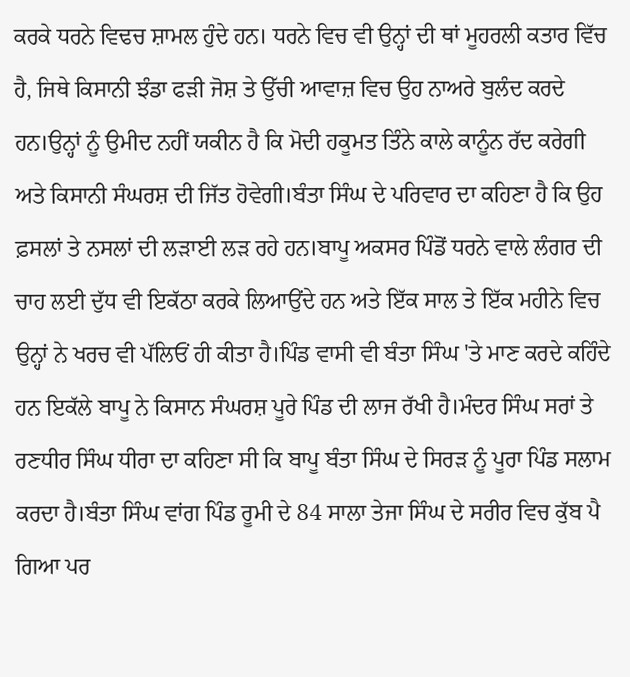ਕਰਕੇ ਧਰਨੇ ਵਿਢਚ ਸ਼ਾਮਲ ਹੁੰਦੇ ਹਨ। ਧਰਨੇ ਵਿਚ ਵੀ ਉਨ੍ਹਾਂ ਦੀ ਥਾਂ ਮੂਹਰਲੀ ਕਤਾਰ ਵਿੱਚ ਹੈ, ਜਿਥੇ ਕਿਸਾਨੀ ਝੰਡਾ ਫੜੀ ਜੋਸ਼ ਤੇ ਉੱਚੀ ਆਵਾਜ਼ ਵਿਚ ਉਹ ਨਾਅਰੇ ਬੁਲੰਦ ਕਰਦੇ ਹਨ।ਉਨ੍ਹਾਂ ਨੂੰ ਉਮੀਦ ਨਹੀਂ ਯਕੀਨ ਹੈ ਕਿ ਮੋਦੀ ਹਕੂਮਤ ਤਿੰਨੇ ਕਾਲੇ ਕਾਨੂੰਨ ਰੱਦ ਕਰੇਗੀ ਅਤੇ ਕਿਸਾਨੀ ਸੰਘਰਸ਼ ਦੀ ਜਿੱਤ ਹੋਵੇਗੀ।ਬੰਤਾ ਸਿੰਘ ਦੇ ਪਰਿਵਾਰ ਦਾ ਕਹਿਣਾ ਹੈ ਕਿ ਉਹ ਫ਼ਸਲਾਂ ਤੇ ਨਸਲਾਂ ਦੀ ਲੜਾਈ ਲੜ ਰਹੇ ਹਨ।ਬਾਪੂ ਅਕਸਰ ਪਿੰਡੋਂ ਧਰਨੇ ਵਾਲੇ ਲੰਗਰ ਦੀ ਚਾਹ ਲਈ ਦੁੱਧ ਵੀ ਇਕੱਠਾ ਕਰਕੇ ਲਿਆਉਂਦੇ ਹਨ ਅਤੇ ਇੱਕ ਸਾਲ ਤੇ ਇੱਕ ਮਹੀਨੇ ਵਿਚ ਉਨ੍ਹਾਂ ਨੇ ਖਰਚ ਵੀ ਪੱਲਿਓਂ ਹੀ ਕੀਤਾ ਹੈ।ਪਿੰਡ ਵਾਸੀ ਵੀ ਬੰਤਾ ਸਿੰਘ 'ਤੇ ਮਾਣ ਕਰਦੇ ਕਹਿੰਦੇ ਹਨ ਇਕੱਲੇ ਬਾਪੂ ਨੇ ਕਿਸਾਨ ਸੰਘਰਸ਼ ਪੂਰੇ ਪਿੰਡ ਦੀ ਲਾਜ ਰੱਖੀ ਹੈ।ਮੰਦਰ ਸਿੰਘ ਸਰਾਂ ਤੇ ਰਣਧੀਰ ਸਿੰਘ ਧੀਰਾ ਦਾ ਕਹਿਣਾ ਸੀ ਕਿ ਬਾਪੂ ਬੰਤਾ ਸਿੰਘ ਦੇ ਸਿਰੜ ਨੂੰ ਪੂਰਾ ਪਿੰਡ ਸਲਾਮ ਕਰਦਾ ਹੈ।ਬੰਤਾ ਸਿੰਘ ਵਾਂਗ ਪਿੰਡ ਰੂਮੀ ਦੇ 84 ਸਾਲਾ ਤੇਜਾ ਸਿੰਘ ਦੇ ਸਰੀਰ ਵਿਚ ਕੁੱਬ ਪੈ ਗਿਆ ਪਰ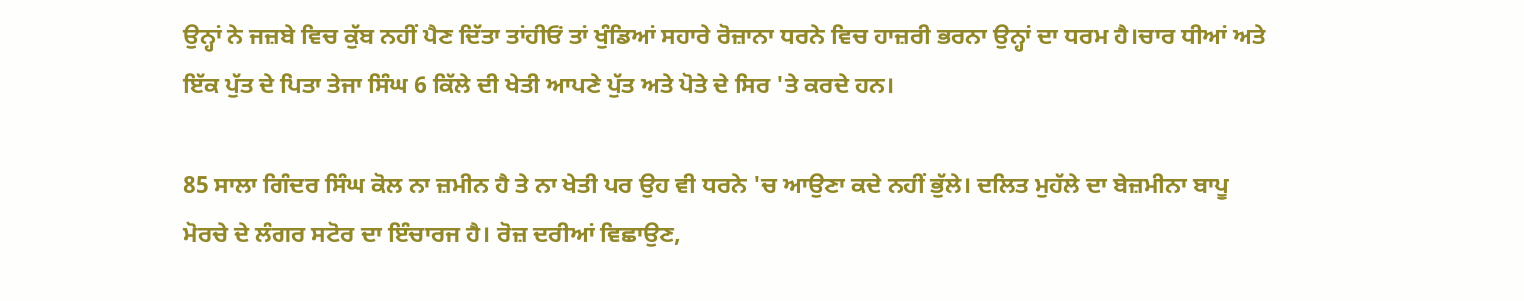ਉਨ੍ਹਾਂ ਨੇ ਜਜ਼ਬੇ ਵਿਚ ਕੁੱਬ ਨਹੀਂ ਪੈਣ ਦਿੱਤਾ ਤਾਂਹੀਓਂ ਤਾਂ ਖੁੰਡਿਆਂ ਸਹਾਰੇ ਰੋਜ਼ਾਨਾ ਧਰਨੇ ਵਿਚ ਹਾਜ਼ਰੀ ਭਰਨਾ ਉਨ੍ਹਾਂ ਦਾ ਧਰਮ ਹੈ।ਚਾਰ ਧੀਆਂ ਅਤੇ ਇੱਕ ਪੁੱਤ ਦੇ ਪਿਤਾ ਤੇਜਾ ਸਿੰਘ 6 ਕਿੱਲੇ ਦੀ ਖੇਤੀ ਆਪਣੇ ਪੁੱਤ ਅਤੇ ਪੋਤੇ ਦੇ ਸਿਰ 'ਤੇ ਕਰਦੇ ਹਨ।

85 ਸਾਲਾ ਗਿੰਦਰ ਸਿੰਘ ਕੋਲ ਨਾ ਜ਼ਮੀਨ ਹੈ ਤੇ ਨਾ ਖੇਤੀ ਪਰ ਉਹ ਵੀ ਧਰਨੇ 'ਚ ਆਉਣਾ ਕਦੇ ਨਹੀਂ ਭੁੱਲੇ। ਦਲਿਤ ਮੁਹੱਲੇ ਦਾ ਬੇਜ਼ਮੀਨਾ ਬਾਪੂ ਮੋਰਚੇ ਦੇ ਲੰਗਰ ਸਟੋਰ ਦਾ ਇੰਚਾਰਜ ਹੈ। ਰੋਜ਼ ਦਰੀਆਂ ਵਿਛਾਉਣ,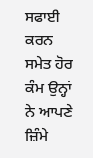ਸਫਾਈ ਕਰਨ ਸਮੇਤ ਹੋਰ ਕੰਮ ਉਨ੍ਹਾਂ ਨੇ ਆਪਣੇ ਜ਼ਿੰਮੇ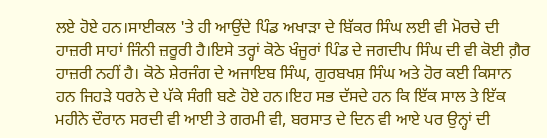ਲਏ ਹੋਏ ਹਨ।ਸਾਈਕਲ 'ਤੇ ਹੀ ਆਉਂਦੇ ਪਿੰਡ ਅਖਾੜਾ ਦੇ ਬਿੱਕਰ ਸਿੰਘ ਲਈ ਵੀ ਮੋਰਚੇ ਦੀ ਹਾਜ਼ਰੀ ਸਾਹਾਂ ਜਿੰਨੀ ਜ਼ਰੂਰੀ ਹੈ।ਇਸੇ ਤਰ੍ਹਾਂ ਕੋਠੇ ਖੰਜੂਰਾਂ ਪਿੰਡ ਦੇ ਜਗਦੀਪ ਸਿੰਘ ਦੀ ਵੀ ਕੋਈ ਗ਼ੈਰ ਹਾਜ਼ਰੀ ਨਹੀਂ ਹੈ। ਕੋਠੇ ਸ਼ੇਰਜੰਗ ਦੇ ਅਜਾਇਬ ਸਿੰਘ, ਗੁਰਬਖਸ਼ ਸਿੰਘ ਅਤੇ ਹੋਰ ਕਈ ਕਿਸਾਨ ਹਨ ਜਿਹੜੇ ਧਰਨੇ ਦੇ ਪੱਕੇ ਸੰਗੀ ਬਣੇ ਹੋਏ ਹਨ।ਇਹ ਸਭ ਦੱਸਦੇ ਹਨ ਕਿ ਇੱਕ ਸਾਲ ਤੇ ਇੱਕ ਮਹੀਨੇ ਦੌਰਾਨ ਸਰਦੀ ਵੀ ਆਈ ਤੇ ਗਰਮੀ ਵੀ, ਬਰਸਾਤ ਦੇ ਦਿਨ ਵੀ ਆਏ ਪਰ ਉਨ੍ਹਾਂ ਦੀ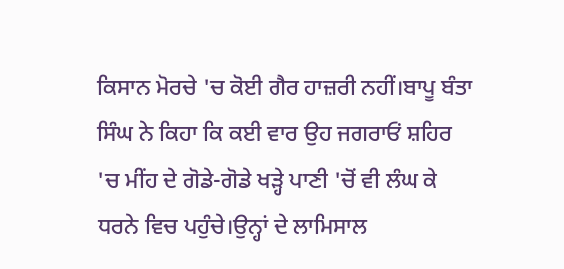ਕਿਸਾਨ ਮੋਰਚੇ 'ਚ ਕੋਈ ਗੈਰ ਹਾਜ਼ਰੀ ਨਹੀਂ।ਬਾਪੂ ਬੰਤਾ ਸਿੰਘ ਨੇ ਕਿਹਾ ਕਿ ਕਈ ਵਾਰ ਉਹ ਜਗਰਾਓਂ ਸ਼ਹਿਰ 'ਚ ਮੀਂਹ ਦੇ ਗੋਡੇ-ਗੋਡੇ ਖੜ੍ਹੇ ਪਾਣੀ 'ਚੋਂ ਵੀ ਲੰਘ ਕੇ ਧਰਨੇ ਵਿਚ ਪਹੁੰਚੇ।ਉਨ੍ਹਾਂ ਦੇ ਲਾਮਿਸਾਲ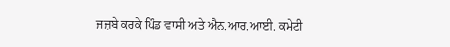ਜਜ਼ਬੇ ਕਰਕੇ ਪਿੰਡ ਵਾਸੀ ਅਤੇ ਐਨ.ਆਰ.ਆਈ. ਕਮੇਟੀ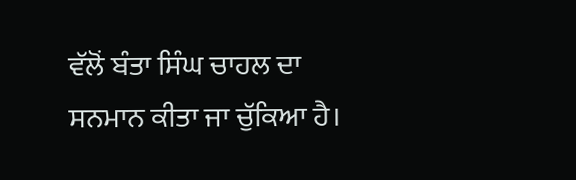ਵੱਲੋਂ ਬੰਤਾ ਸਿੰਘ ਚਾਹਲ ਦਾ ਸਨਮਾਨ ਕੀਤਾ ਜਾ ਚੁੱਕਿਆ ਹੈ।